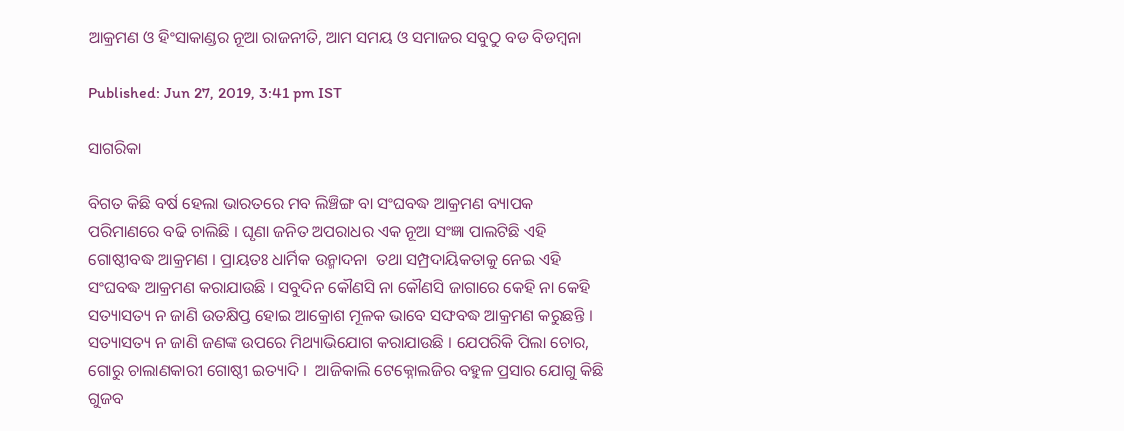ଆକ୍ରମଣ ଓ ହିଂସାକାଣ୍ଡର ନୂଆ ରାଜନୀତି, ଆମ ସମୟ ଓ ସମାଜର ସବୁଠୁ ବଡ ବିଡମ୍ବନା

Published: Jun 27, 2019, 3:41 pm IST

ସାଗରିକା

ବିଗତ କିଛି ବର୍ଷ ହେଲା ଭାରତରେ ମବ ଲିଞ୍ଚିଙ୍ଗ ବା ସଂଘବଦ୍ଧ ଆକ୍ରମଣ ବ୍ୟାପକ ପରିମାଣରେ ବଢି ଚାଲିଛି । ଘୃଣା ଜନିତ ଅପରାଧର ଏକ ନୂଆ ସଂଜ୍ଞା ପାଲଟିଛି ଏହି ଗୋଷ୍ଠୀବଦ୍ଧ ଆକ୍ରମଣ । ପ୍ରାୟତଃ ଧାର୍ମିକ ଉନ୍ମାଦନା  ତଥା ସମ୍ପ୍ରଦାୟିକତାକୁ ନେଇ ଏହି ସଂଘବଦ୍ଧ ଆକ୍ରମଣ କରାଯାଉଛି । ସବୁଦିନ କୌଣସି ନା କୌଣସି ଜାଗାରେ କେହି ନା କେହି ସତ୍ୟାସତ୍ୟ ନ ଜାଣି ଉତକ୍ଷିପ୍ତ ହୋଇ ଆକ୍ରୋଶ ମୂଳକ ଭାବେ ସଙ୍ଘବଦ୍ଧ ଆକ୍ରମଣ କରୁଛନ୍ତି । ସତ୍ୟାସତ୍ୟ ନ ଜାଣି ଜଣଙ୍କ ଉପରେ ମିଥ୍ୟାଭିଯୋଗ କରାଯାଉଛି । ଯେପରିକି ପିଲା ଚୋର, ଗୋରୁ ଚାଲାଣକାରୀ ଗୋଷ୍ଠୀ ଇତ୍ୟାଦି ।  ଆଜିକାଲି ଟେକ୍ନୋଲଜିର ବହୁଳ ପ୍ରସାର ଯୋଗୁ କିଛି ଗୁଜବ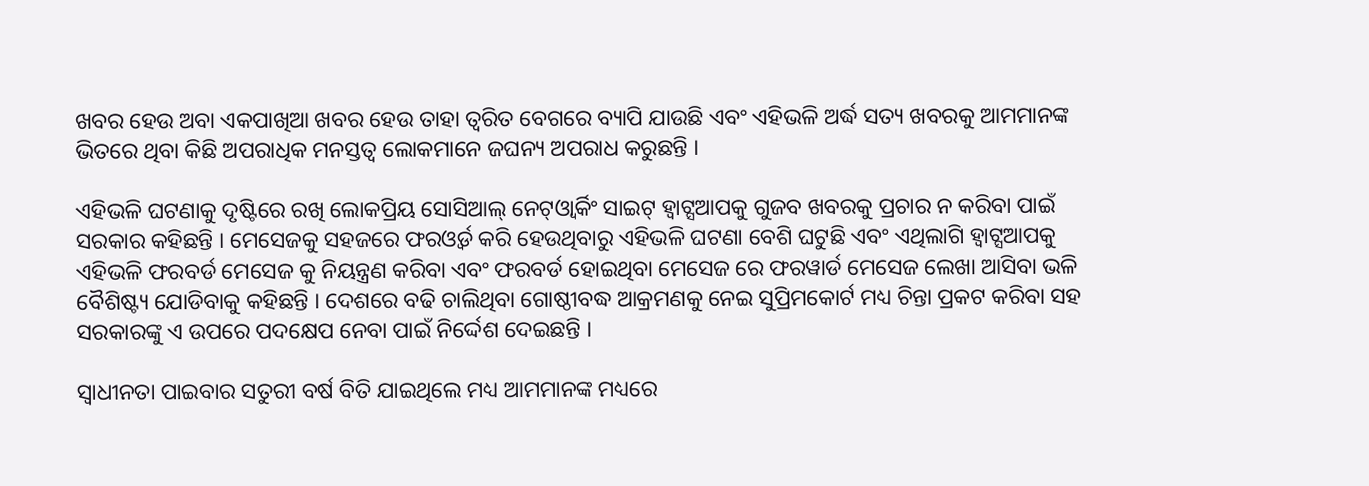ଖବର ହେଉ ଅବା ଏକପାଖିଆ ଖବର ହେଉ ତାହା ତ୍ଵରିତ ବେଗରେ ବ୍ୟାପି ଯାଉଛି ଏବଂ ଏହିଭଳି ଅର୍ଦ୍ଧ ସତ୍ୟ ଖବରକୁ ଆମମାନଙ୍କ ଭିତରେ ଥିବା କିଛି ଅପରାଧିକ ମନସ୍ତତ୍ଵ ଲୋକମାନେ ଜଘନ୍ୟ ଅପରାଧ କରୁଛନ୍ତି ।

ଏହିଭଳି ଘଟଣାକୁ ଦୃଷ୍ଟିରେ ରଖି ଲୋକପ୍ରିୟ ସୋସିଆଲ୍‌ ନେଟ୍‌ଓ୍ବାର୍କିଂ ସାଇଟ୍‌ ହ୍ଵାଟ୍ସଆପକୁ ଗୁଜବ ଖବରକୁ ପ୍ରଚାର ନ କରିବା ପାଇଁ ସରକାର କହିଛନ୍ତି । ମେସେଜକୁ ସହଜରେ ଫରଓ୍ବର୍ଡ କରି ହେଉଥିବାରୁ ଏହିଭଳି ଘଟଣା ବେଶି ଘଟୁଛି ଏବଂ ଏଥିଲାଗି ହ୍ଵାଟ୍ସଆପକୁ ଏହିଭଳି ଫରବର୍ଡ ମେସେଜ କୁ ନିୟନ୍ତ୍ରଣ କରିବା ଏବଂ ଫରବର୍ଡ ହୋଇଥିବା ମେସେଜ ରେ ଫରୱାର୍ଡ ମେସେଜ ଲେଖା ଆସିବା ଭଳି ବୈଶିଷ୍ଟ୍ୟ ଯୋଡିବାକୁ କହିଛନ୍ତି । ଦେଶରେ ବଢି ଚାଲିଥିବା ଗୋଷ୍ଠୀବଦ୍ଧ ଆକ୍ରମଣକୁ ନେଇ ସୁପ୍ରିମକୋର୍ଟ ମଧ୍ୟ ଚିନ୍ତା ପ୍ରକଟ କରିବା ସହ ସରକାରଙ୍କୁ ଏ ଉପରେ ପଦକ୍ଷେପ ନେବା ପାଇଁ ନିର୍ଦ୍ଦେଶ ଦେଇଛନ୍ତି ।

ସ୍ବାଧୀନତା ପାଇବାର ସତୁରୀ ବର୍ଷ ବିତି ଯାଇଥିଲେ ମଧ୍ୟ ଆମମାନଙ୍କ ମଧ୍ୟରେ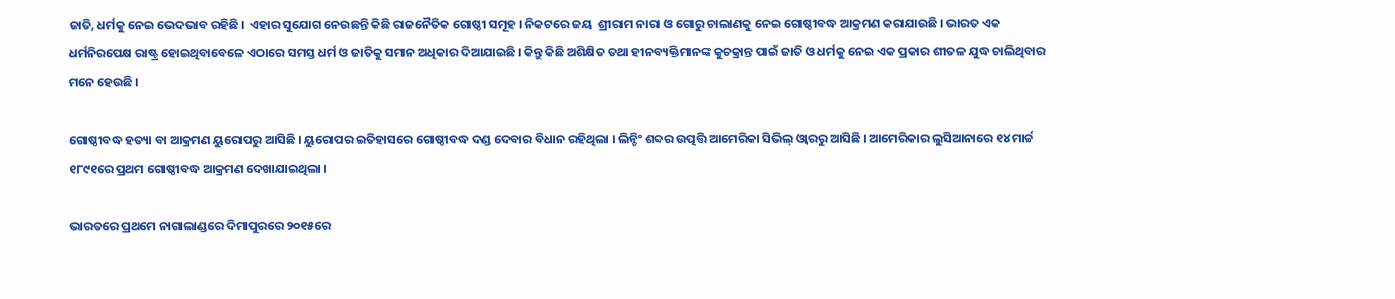ଜାତି, ଧର୍ମକୁ ନେଇ ଭେଦଭାବ ରହିଛି ।  ଏହାର ସୁଯୋଗ ନେଉଛନ୍ତି କିଛି ରାଜନୈତିକ ଗୋଷ୍ଠୀ ସମୂହ । ନିକଟରେ ଜୟ  ଶ୍ରୀରାମ ନାରା ଓ ଗୋରୁ ଚାଲାଣକୁ ନେଇ ଗୋଷ୍ଠୀବଦ୍ଧ ଆକ୍ରମଣ କରାଯାଉଛି । ଭାରତ ଏକ ଧର୍ମନିରପେକ୍ଷ ରାଷ୍ଟ୍ର ହୋଇଥିବାବେଳେ ଏଠାରେ ସମସ୍ତ ଧର୍ମ ଓ ଜାତିକୁ ସମାନ ଅଧିକାର ଦିଆଯାଇଛି । କିନ୍ତୁ କିଛି ଅଶିକ୍ଷିତ ତଥା ହୀନବ୍ୟକ୍ତିମାନଙ୍କ କୁଚକ୍ରାନ୍ତ ପାଇଁ ଜାତି ଓ ଧର୍ମକୁ ନେଇ ଏକ ପ୍ରକାର ଶୀତଳ ଯୁଦ୍ଧ ଚାଲିଥିବାର ମନେ ହେଉଛି ।

ଗୋଷ୍ଠୀବଦ୍ଧ ହତ୍ୟା ବା ଆକ୍ରମଣ ୟୁରୋପରୁ ଆସିଛି । ୟୁରୋପର ଇତିହାସରେ ଗୋଷ୍ଠୀବଦ୍ଧ ଦଣ୍ଡ ଦେବାର ବିଧାନ ରହିଥିଲା । ଲିନ୍ଚିଂ ଶବ୍ଦର ଉତ୍ପତ୍ତି ଆମେରିକା ସିଭିଲ୍‌ ଓ୍ବାରରୁ ଆସିଛି । ଆମେରିକାର ଲୁସିଆନାରେ ୧୪ ମାର୍ଚ୍ଚ ୧୮୯୧ରେ ପ୍ରଥମ ଗୋଷ୍ଠୀବଦ୍ଧ ଆକ୍ରମଣ ଦେଖାଯାଇଥିଲା ।

ଭାରତରେ ପ୍ରଥମେ ନାଗାଲାଣ୍ଡରେ ଦିମାପୁରରେ ୨୦୧୫ରେ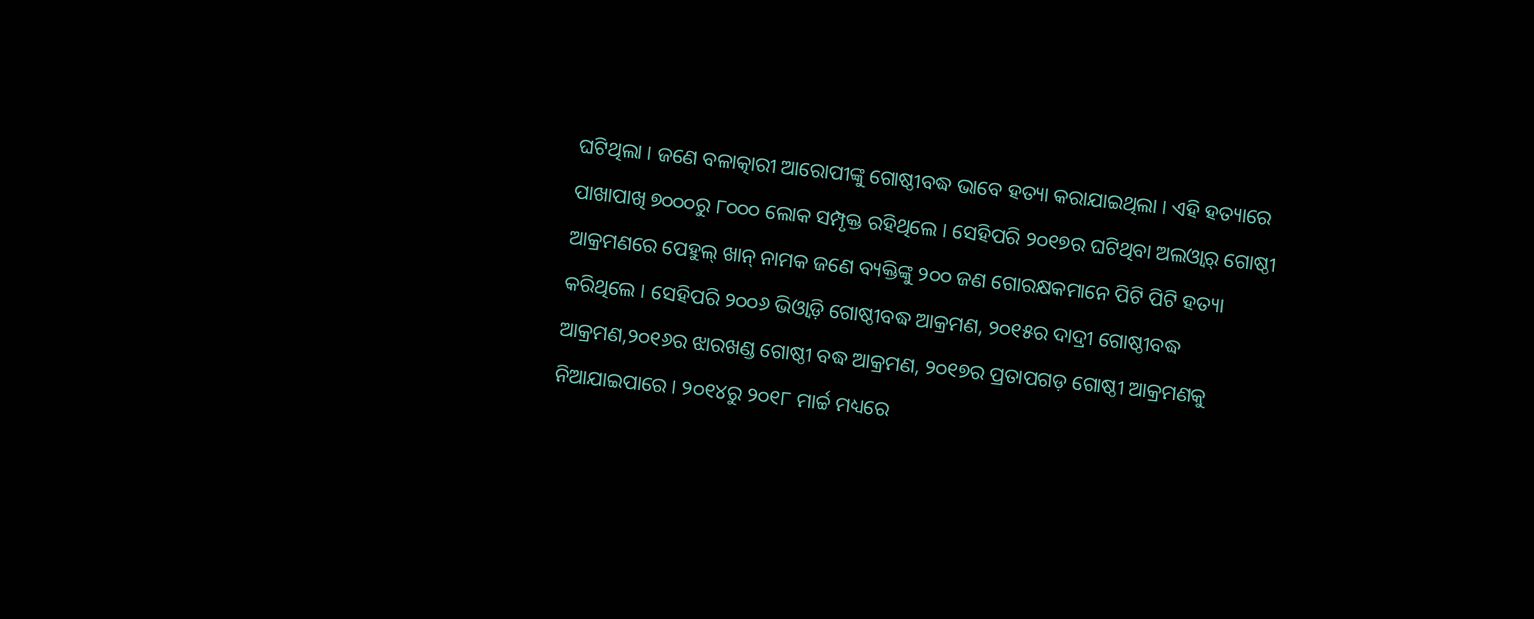ଘଟିଥିଲା । ଜଣେ ବଳାତ୍କାରୀ ଆରୋପୀଙ୍କୁ ଗୋଷ୍ଠୀବଦ୍ଧ ଭାବେ ହତ୍ୟା କରାଯାଇଥିଲା । ଏହି ହତ୍ୟାରେ ପାଖାପାଖି ୭୦୦୦ରୁ ୮୦୦୦ ଲୋକ ସମ୍ପୃକ୍ତ ରହିଥିଲେ । ସେହିପରି ୨୦୧୭ର ଘଟିଥିବା ଅଲଓ୍ବାର୍‌ ଗୋଷ୍ଠୀ ଆକ୍ରମଣରେ ପେହୁଲ୍‌ ଖାନ୍‌ ନାମକ ଜଣେ ବ୍ୟକ୍ତିଙ୍କୁ ୨୦୦ ଜଣ ଗୋରକ୍ଷକମାନେ ପିଟି ପିଟି ହତ୍ୟା କରିଥିଲେ । ସେହିପରି ୨୦୦୬ ଭିଓ୍ବାଡ଼ି ଗୋଷ୍ଠୀବଦ୍ଧ ଆକ୍ରମଣ, ୨୦୧୫ର ଦାଦ୍ରୀ ଗୋଷ୍ଠୀବଦ୍ଧ ଆକ୍ରମଣ,୨୦୧୬ର ଝାରଖଣ୍ଡ ଗୋଷ୍ଠୀ ବଦ୍ଧ ଆକ୍ରମଣ, ୨୦୧୭ର ପ୍ରତାପଗଡ଼ ଗୋଷ୍ଠୀ ଆକ୍ରମଣକୁ ନିଆଯାଇପାରେ । ୨୦୧୪ରୁ ୨୦୧୮ ମାର୍ଚ୍ଚ ମଧ୍ୟରେ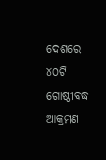ଦେଶରେ ୪୦ଟି ଗୋଷ୍ଠୀବଦ୍ଧ ଆକ୍ରମଣ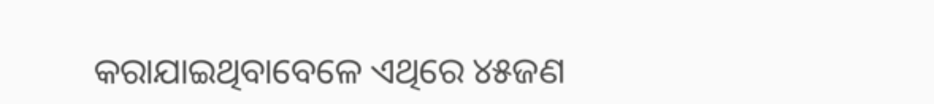କରାଯାଇଥିବାବେଳେ ଏଥିରେ ୪୫ଜଣ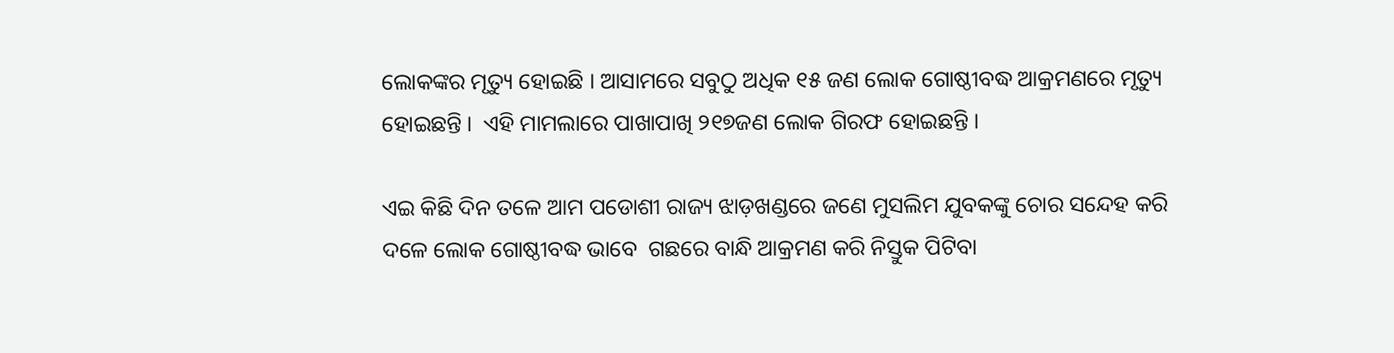ଲୋକଙ୍କର ମୃତ୍ୟୁ ହୋଇଛି । ଆସାମରେ ସବୁଠୁ ଅଧିକ ୧୫ ଜଣ ଲୋକ ଗୋଷ୍ଠୀବଦ୍ଧ ଆକ୍ରମଣରେ ମୃତ୍ୟୁ ହୋଇଛନ୍ତି ।  ଏହି ମାମଲାରେ ପାଖାପାଖି ୨୧୭ଜଣ ଲୋକ ଗିରଫ ହୋଇଛନ୍ତି ।

ଏଇ କିଛି ଦିନ ତଳେ ଆମ ପଡୋଶୀ ରାଜ୍ୟ ଝାଡ଼ଖଣ୍ଡରେ ଜଣେ ମୁସଲିମ ଯୁବକଙ୍କୁ ଚୋର ସନ୍ଦେହ କରି ଦଳେ ଲୋକ ଗୋଷ୍ଠୀବଦ୍ଧ ଭାବେ  ଗଛରେ ବାନ୍ଧି ଆକ୍ରମଣ କରି ନିସ୍ତୁକ ପିଟିବା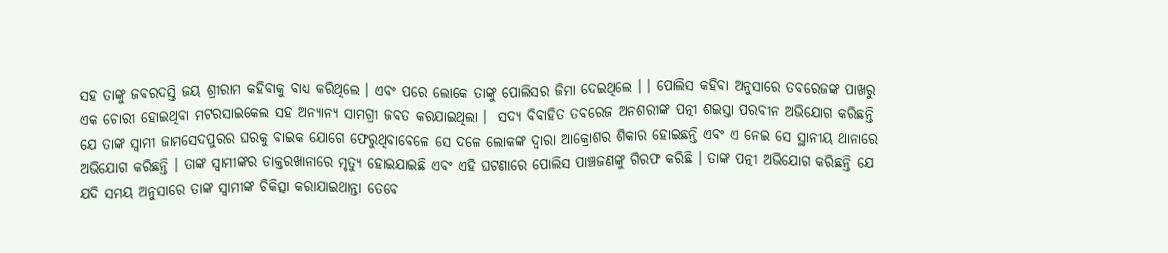ସହ ତାଙ୍କୁ ଜବରଦସ୍ତି ଜୟ ଶ୍ରୀରାମ କହିବାକୁ ବାଧ୍ୟ କରିଥିଲେ । ଏବଂ ପରେ ଲୋକେ ତାଙ୍କୁ ପୋଲିସର ଜିମା ଦେଇଥିଲେ । । ପୋଲିସ କହିବା ଅନୁସାରେ ତବରେଜଙ୍କ ପାଖରୁ ଏକ ଚୋରୀ ହୋଇଥିବା ମଟରସାଇକେଲ ସହ ଅନ୍ୟାନ୍ୟ ସାମଗ୍ରୀ ଜବତ କରଯାଇଥିଲା ।  ସଦ୍ୟ ବିବାହିତ ତବରେଜ ଅନଶରୀଙ୍କ ପତ୍ନୀ ଶଇସ୍ତା ପରବୀନ ଅଭିଯୋଗ କରିଛନ୍ତି ଯେ ତାଙ୍କ ସ୍ଵାମୀ ଜାମସେଦପୁରର ଘରକୁ ବାଇକ ଯୋଗେ ଫେରୁଥିବାବେଳେ ସେ ଦଳେ ଲୋକଙ୍କ ଦ୍ଵାରା ଆକ୍ରୋଶର ଶିକାର ହୋଇଛନ୍ତି ଏବଂ ଏ ନେଇ ସେ ସ୍ଥାନୀୟ ଥାନାରେ ଅଭିଯୋଗ କରିଛନ୍ତି । ତାଙ୍କ ସ୍ବାମୀଙ୍କର ଡାକ୍ତରଖାନାରେ ମୃତ୍ୟୁ ହୋଇଯାଇଛି ଏବଂ ଏହି ଘଟଣାରେ ପୋଲିସ ପାଞ୍ଚଜଣଙ୍କୁ ଗିରଫ କରିଛି । ତାଙ୍କ ପତ୍ନୀ ଅଭିଯୋଗ କରିଛନ୍ତି ଯେ ଯଦି ସମୟ ଅନୁସାରେ ତାଙ୍କ ସ୍ବାମୀଙ୍କ ଚିକିତ୍ସା କରାଯାଇଥାନ୍ତା ତେବେ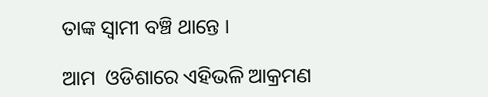ତାଙ୍କ ସ୍ଵାମୀ ବଞ୍ଚି ଥାନ୍ତେ ।

ଆମ  ଓଡିଶାରେ ଏହିଭଳି ଆକ୍ରମଣ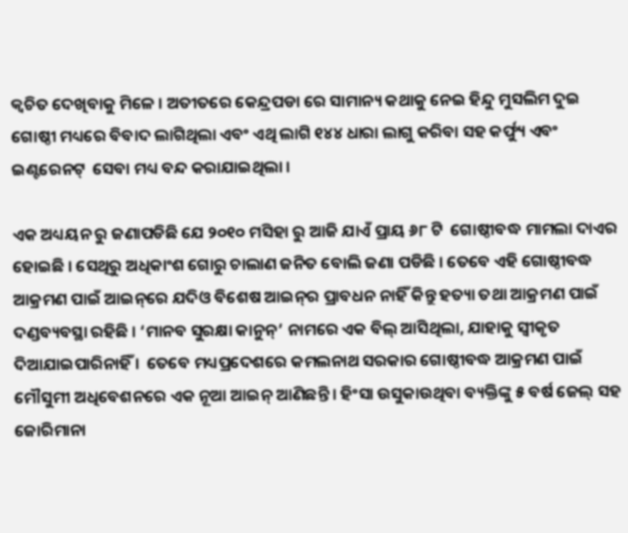କ୍ଵଚିତ ଦେଖିବାକୁ ମିଳେ । ଅତୀତରେ କେନ୍ଦ୍ରପଡା ରେ ସାମାନ୍ୟ କଥାକୁ ନେଇ ହିନ୍ଦୁ ମୁସଲିମ ଦୁଇ ଗୋଷ୍ଠୀ ମଧ୍ୟରେ ବିବାଦ ଲାଗିଥିଲା ଏବଂ ଏଥି ଲାଗି ୧୪୪ ଧାରା ଲାଗୁ କରିବା ସହ କର୍ଫ୍ୟୁ ଏବଂ ଇଣ୍ଟରେନଟ୍‌  ସେବା ମଧ୍ୟ ବନ୍ଦ କରାଯାଇଥିଲା ।

ଏକ ଅଧ୍ୟୟନ ରୁ ଜଣାପଡିଛି ଯେ ୨୦୧୦ ମସିହା ରୁ ଆଜି ଯାଏଁ ପ୍ରାୟ ୬୮ ଟି  ଗୋଷ୍ଠୀବଦ୍ଧ ମାମଲା ଦାଏର ହୋଇଛି । ସେଥିରୁ ଅଧିକାଂଶ ଗୋରୁ ଚାଲାଣ ଜନିତ ବୋଲି ଜଣା ପଡିଛି । ତେବେ ଏହି ଗୋଷ୍ଠୀବଦ୍ଧ ଆକ୍ରମଣ ପାଇଁ ଆଇନ୍‌ରେ ଯଦିଓ ବିଶେଷ ଆଇନ୍‌ର ପ୍ରାବଧନ ନାହିଁ କିନ୍ତୁ ହତ୍ୟା ତଥା ଆକ୍ରମଣ ପାଇଁ ଦଣ୍ଡବ୍ୟବସ୍ଥା ରହିଛି । ‘ମାନବ ସୁରକ୍ଷା କାନୁନ୍‌’ ନାମରେ ଏକ ବିଲ୍‌ ଆସିଥିଲା, ଯାହାକୁ ସ୍ବୀକୃତ ଦିଆଯାଇପାରିନାହିଁ ।  ତେବେ ମଧ୍ୟପ୍ରଦେଶରେ କମଲନାଥ ସରକାର ଗୋଷ୍ଠୀବଦ୍ଧ ଆକ୍ରମଣ ପାଇଁ ମୌସୁମୀ ଅଧିବେଶନରେ ଏକ ନୂଆ ଆଇନ୍‌ ଆଣିଛନ୍ତି । ହିଂସା ଉସୁକାଉଥିବା ବ୍ୟକ୍ତିଙ୍କୁ ୫ ବର୍ଷ ଜେଲ୍‌ ସହ ଜୋରିମାନା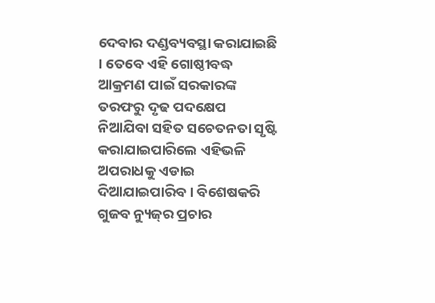ଦେବାର ଦଣ୍ଡବ୍ୟବସ୍ଥା କରାଯାଇଛି । ତେବେ ଏହି ଗୋଷ୍ଠୀବଦ୍ଧ ଆକ୍ରମଣ ପାଇଁ ସରକାରଙ୍କ ତରଫରୁ ଦୃଢ ପଦକ୍ଷେପ ନିଆଯିବା ସହିତ ସଚେତନତା ସୃଷ୍ଟି କରାଯାଇପାରିଲେ ଏହିଭଳି ଅପରାଧକୁ ଏଡାଇ ଦିଆଯାଇପାରିବ । ବିଶେଷକରି ଗୁଜବ ନ୍ୟୁଜ୍‌ର ପ୍ରଚାର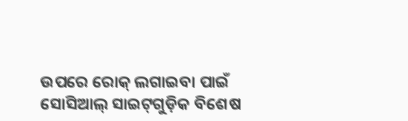ଉପରେ ରୋକ୍‌ ଲଗାଇବା ପାଇଁ ସୋସିଆଲ୍‌ ସାଇଟ୍‌ଗୁଡ଼ିକ ବିଶେଷ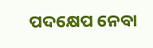ପଦକ୍ଷେପ ନେବା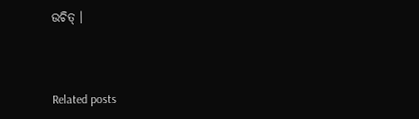ଉଚିତ୍‌ ।



Related posts